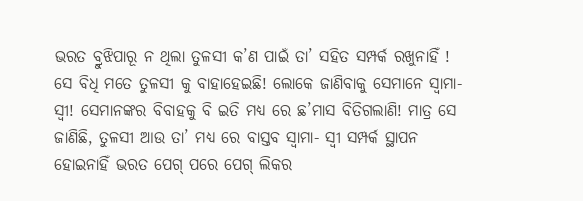ଭରତ ବ୍ରୁଝିପାରୂ ନ ଥିଲା ତୁଳସୀ କ’ଣ ପାଇଁ ତା’ ସହିତ ସମ୍ପର୍କ ରଖୁନାହିଁ ! ସେ ବିଧି ମତେ ତୁଳସୀ କୁ ବାହାହେଇଛି! ଲୋକେ ଜାଣିବାକୁ ସେମାନେ ସ୍ୱାମା- ସ୍ୱୀ! ସେମାନଙ୍କର ବିବାହକୁ ବି ଇତି ମଧ୍ୟ ରେ ଛ’ମାସ ବିତିଗଲାଣି! ମାତ୍ର ସେ ଜାଣିଛି, ତୁଳସୀ ଆଉ ତା’ ମଧ୍ୟ ରେ ବାସ୍ତବ ସ୍ୱାମା- ସ୍ୱୀ ସମ୍ପର୍କ ସ୍ଥାପନ ହୋଇନାହିଁ ଭରତ ପେଗ୍ ପରେ ପେଗ୍ ଲିକର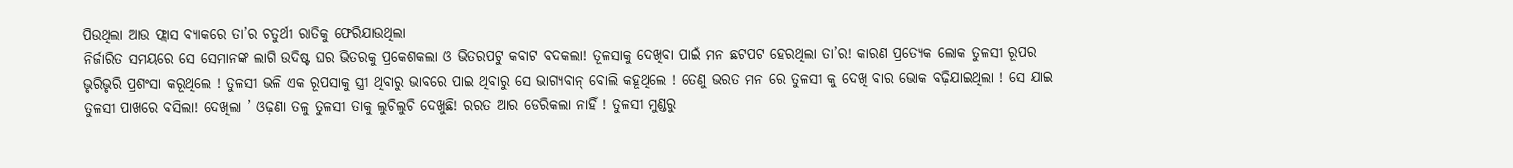ପିଉଥିଲା ଆଉ ଫ୍ଲାସ ବ୍ୟାକରେ ତା’ର ଚତୁର୍ଥୀ ରାତିକୁ ଫେରିଯାଉଥିଲା
ନିର୍ଜାରିତ ସମୟରେ ସେ ସେମାନଙ୍କ ଲାଗି ଉଦିଷ୍ଟ ଘର ଭିତରକୁ ପ୍ରକେଶକଲା ଓ ଭିତରପଟୁ କବାଟ ବଦକଲା! ତୂଳସାକୁ ଦେଖିବା ପାଇଁ ମନ ଛଟପଟ ହେରଥିଲା ତା’ର! କାରଣ ପ୍ରତ୍ୟେକ ଲୋକ ତୁଳସୀ ରୂପର ଭୃରିଭୃରି ପ୍ରଶଂସା କରୂଥିଲେ ! ତୁଳସୀ ଭଳି ଏକ ରୂପସାକୁ ସ୍ତ୍ରୀ ଥିବାରୁ ଭାବରେ ପାଇ ଥିବାରୁ ସେ ଭାଗ୍ୟବାନ୍ ବୋଲି କହୂଥିଲେ ! ତେଣୁ ଭରତ ମନ ରେ ତୁଳସୀ କୁ ଦେଖି ବାର ଭୋକ ବଢ଼ିଯାଇଥିଲା ! ସେ ଯାଇ ତୁଳସୀ ପାଖରେ ବସିଲା! ଦେଖିଲା ’ ଓଢ଼ଣା ତଳୁ ତୁଳସୀ ତାକୁ ଲୁଚିଲୁଚି ଦେଖୁଛି! ରରତ ଆର ଡେରିକଲା ନାହିଁ ! ତୁଳସୀ ମୁଣ୍ଡରୁ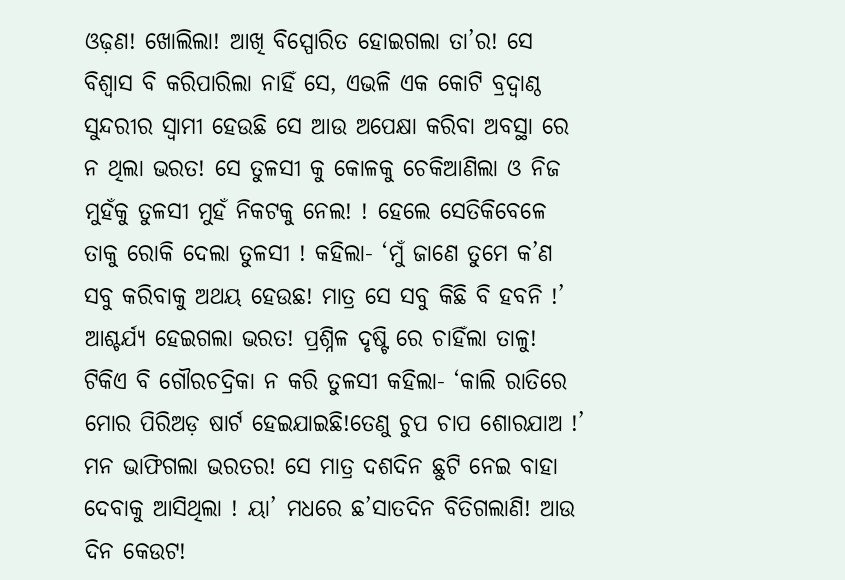ଓଢ଼ଣ! ଖୋଲିଲା! ଆଖି ବିସ୍ପୋରିତ ହୋଇଗଲା ତା’ର! ସେ ବିଶ୍ଵାସ ବି କରିପାରିଲା ନାହିଁ ସେ, ଏଭଳି ଏକ କୋଟି ବ୍ରଦ୍ବାଣ୍ଠ ସୁନ୍ଦରୀର ସ୍ୱାମୀ ହେଉଛି ସେ ଆଉ ଅପେକ୍ଷା କରିବା ଅବସ୍ଥା ରେ ନ ଥିଲା ଭରତ! ସେ ତୁଳସୀ କୁ କୋଳକୁ ଚେକିଆଣିଲା ଓ ନିଜ ମୁହଁକୁ ତୁଳସୀ ମୁହଁ ନିକଟକୁ ନେଲ! ! ହେଲେ ସେତିକିବେଳେ ତାକୁ ରୋକି ଦେଲା ତୁଳସୀ ! କହିଲା- ‘ମୁଁ ଜାଣେ ତୁମେ କ’ଣ ସବୁ କରିବାକୁ ଅଥୟ ହେଉଛ! ମାତ୍ର ସେ ସବୁ କିଛି ବି ହବନି !’ ଆଶ୍ଚର୍ଯ୍ୟ ହେଇଗଲା ଭରତ! ପ୍ରଶ୍ନିଳ ଦୃଷ୍ଟି ରେ ଚାହିଁଲା ତାଳୁ! ଟିକିଏ ବି ଗୌରଚଦ୍ରିକା ନ କରି ତୁଳସୀ କହିଲା- ‘କାଲି ରାତିରେ ମୋର ପିରିଅଡ଼ ଷାର୍ଟ ହେଇଯାଇଛି!ତେଣୁ ଚୁପ ଚାପ ଶୋରଯାଅ !’
ମନ ଭାଫିଗଲା ଭରତର! ସେ ମାତ୍ର ଦଶଦିନ ଛୁଟି ନେଇ ବାହା ଦେବାକୁ ଆସିଥିଲା ! ୟା’ ମଧରେ ଛ’ସାତଦିନ ବିତିଗଲାଣି! ଆଉ ଦିନ କେଉଟ!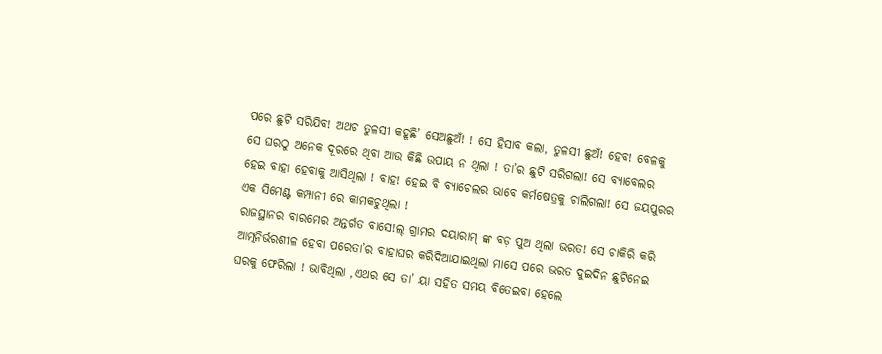ପରେ ଛୁଟି ସରିଯିବ! ଅଥଚ ତୁଳସୀ କହୂଛି’ ସେଅଛୁଅଁ! ! ସେ ହିସାବ କଲା, ତୁଳସୀ ଛୁଅଁ! ହେବ! ବେଳକୁ ସେ ଘରଠୁ ଅନେକ ଦୂରରେ ଥିବା ଆଉ କିଛି ଉପାୟ ନ ଥିଲା ! ତା’ର ଛୁଟି ସରିଗଲା! ସେ ବ୍ୟାବେଲର ହେଇ ବାହା ହେବାକୁ ଆସିଥିଲା ! ବାହ! ହେଇ ବି ବ୍ୟାଚେଲର ଭାବେ କର୍ମଷେତ୍ରକୁ ଚାଲିଗଲା! ସେ ଜୟପୁରର ଏକ ସିମେଣ୍ଟ କମ୍ପାନୀ ରେ କାମକଚୁଥିଲା !
ରାଜସ୍ଥାନର ବାରମେର ଅନ୍ତର୍ଗତ ବାସେ!ଲ୍ ଗ୍ରାମର ଦୟାରାମ୍ ଙ୍କ ବଡ଼ ପୁଅ ଥିଲା ଭରତ! ସେ ଚାକିରି କରି ଆତ୍ମନିର୍ଭରଶୀଳ ହେବା ପରେତା’ର ବାହାଘର କରିଦିଆଯାଇଥିଲା ମାସେ ପରେ ଭରତ ଦୁଇଦିନ ଛୁଟିନେଇ ଘରକୁ ଫେରିଲା ! ଭାବିଥିଲା ,ଏଥର ସେ ତା’ ୟା ସହିତ ସମୟ ବିତେଇବା ହେଲେ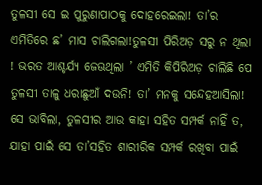ତୁଳସୀ ସେ ଇ ପୁରୁଣାପାଠକୁ ଦୋହରେଇଲା! ତା’ର
ଏମିତିରେ ଛ’ ମାସ ଚାଲିଗଲା!ତୁଳସୀ ପିରିଅଡ଼ ସରୁ ନ ଥିଲା ! ଭରତ ଆଶ୍ଚର୍ଯ୍ୟ ଜେଊଥିଲା ’ ଏମିତି କିପିରିଅଡ଼ ଚାଲିଛି ପେ ତୁଳସୀ ତାଳୁ ଧରାଛୁଆଁ ଦଉନି! ତା’ ମନକୁ ସନ୍ଦେହଆସିଲା! ସେ ଭାବିଲା, ତୁଳସୀର ଆଉ କାହା ସହିତ ସମ୍ପର୍କ ନାହିଁ ତ, ଯାହା ପାଇଁ ସେ ତା’ସହିତ ଶାରୀରିକ ସମ୍ପର୍କ ରଖିବା ପାଇଁ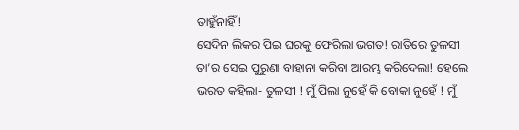ତାହୁଁନାହିଁ!
ସେଦିନ ଲିକର ପିଇ ଘରକୁ ଫେରିଲା ଭଗତ! ରାତିରେ ତୁଳସୀ ତା’ର ସେଇ ପୁରୁଣା ବାହାନା କରିବା ଆରମ୍ଭ କରିଦେଲା! ହେଲେ ଭରତ କହିଲା- ତୁଳସୀ ! ମୁଁ ପିଲା ନୁହେଁ କି ବୋକା ନୁହେଁ ! ମୁଁ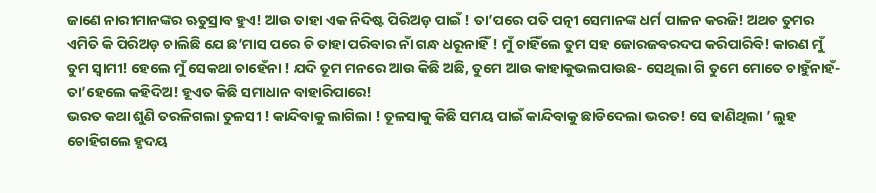ଜାଣେ ନାରୀମାନଙ୍କର ଋତୁସ୍ରାବ ହୁଏ! ଆଉ ତାହା ଏକ ନିଦିଷ୍ଟ ପିରିଅଡ଼ ପାଇଁ ! ତା’ପରେ ପତି ପତ୍ନୀ ସେମାନଙ୍କ ଧର୍ମ ପାଳନ କରଜି! ଅଥଚ ତୁମର ଏମିତି କି ପିରିଅଡ଼ ଚାଲିଛି ଯେ ଛ’ମାସ ପରେ ଚି ତାହା ପରିବାର ନାଁ ଗନ୍ଧ ଧରୂନାହିଁ ! ମୁଁ ଚାହିଁଲେ ତୁମ ସହ ଜୋରଜବରଦପ କରିପାରିବି! କାରଣ ମୁଁ ତୁମ ସ୍ୱାମୀ! ହେଲେ ମୁଁ ସେକଥା ଚାହେଁନା ! ଯଦି ତୂମ ମନରେ ଆଉ କିଛି ଅଛି, ତୁମେ ଆଉ କାହାକୁଭଲପାଉଛ- ସେଥିଲା ଗି ତୁମେ ମୋତେ ଚାହୁଁନାହଁ- ତା’ହେଲେ କହିଦିଅ! ହୂଏତ କିଛି ସମାଧାନ ବାହାରିପାରେ!
ଭରତ କଥା ଶୁଣି ତରଳିଗଲା ତୁଳସୀ ! କାନ୍ଦିବାକୁ ଲାଗିଲା ! ତୂଳସାକୁ କିଛି ସମୟ ପାଇଁ କାନ୍ଦିବାକୁ ଛାଡିଦେଲା ଭରତ! ସେ ଢାଣିଥିଲା ’ ଲୁହ ଚୋହିଗଲେ ହୃଦୟ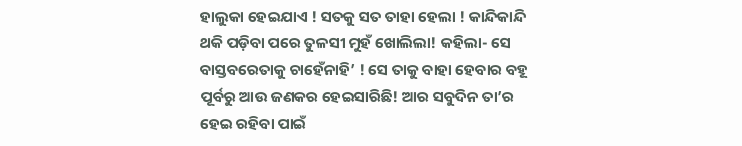ହାଲୁକା ହେଇଯାଏ ! ସତକୁ ସତ ତାହା ହେଲା ! କାନ୍ଦିକାନ୍ଦି ଥକି ପଡ଼ିବା ପରେ ତୁଳସୀ ମୁହଁ ଖୋଲିଲା! କହିଲା- ସେ ବାସ୍ତବରେତାକୁ ଚାହେଁନାହି’ ! ସେ ତାକୁ ବାହା ହେବାର ବହୂ ପୂର୍ବରୁ ଆଉ ଜଣକର ହେଇସାରିଛି! ଆର ସବୁଦିନ ତା’ର ହେଇ ରହିବା ପାଇଁ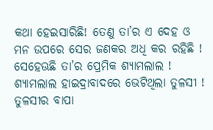କଥା ହେଇସାରିଛି! ତେଣୁ ତା’ର ଏ ଦେହ ଓ ମନ ଉପରେ ସେର ଜଣକର ଅଧି କର ରହିଛି ! ସେହେଊଛି ତା’ର ପ୍ରେମିକ ଶ୍ୟାମଲାଲ !
ଶ୍ୟାମଲାଲ ହାଇଦ୍ରାବାଦରେ ଭେଟିଥିଲା ତୁଳସୀ ! ତୁଳସୀର ବାପା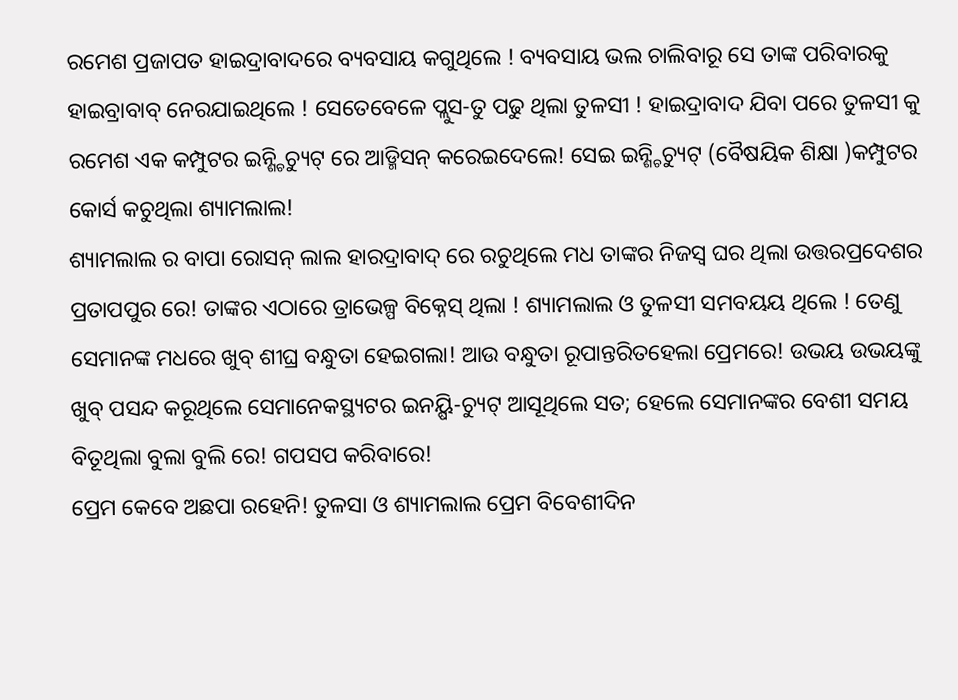ରମେଶ ପ୍ରଜାପତ ହାଇଦ୍ରାବାଦରେ ବ୍ୟବସାୟ କଗୁଥିଲେ ! ବ୍ୟବସାୟ ଭଲ ଚାଲିବାରୂ ସେ ତାଙ୍କ ପରିବାରକୁ ହାଇବ୍ରାବାବ୍ ନେରଯାଇଥିଲେ ! ସେତେବେଳେ ପ୍ଲୁସ-ତୁ ପଢୁ ଥିଲା ତୁଳସୀ ! ହାଇଦ୍ରାବାଦ ଯିବା ପରେ ତୁଳସୀ କୁ ରମେଶ ଏକ କମ୍ପୁଟର ଇନ୍ଶ୍ଚିଚ୍ୟୁଟ୍ ରେ ଆଡ୍ମିସନ୍ କରେଇଦେଲେ! ସେଇ ଇନ୍ଶ୍ଚିଚ୍ୟୁଟ୍ (ବୈଷୟିକ ଶିକ୍ଷା )କମ୍ପୁଟର କୋର୍ସ କଚୁଥିଲା ଶ୍ୟାମଲାଲ!
ଶ୍ୟାମଲାଲ ର ବାପା ରୋସନ୍ ଲାଲ ହାରଦ୍ରାବାଦ୍ ରେ ରଚୁଥିଲେ ମଧ ତାଙ୍କର ନିଜସ୍ଵ ଘର ଥିଲା ଉତ୍ତରପ୍ରଦେଶର ପ୍ରତାପପୁର ରେ! ତାଙ୍କର ଏଠାରେ ତ୍ରାଭେଳ୍ପ ବିକ୍ନେସ୍ ଥିଲା ! ଶ୍ୟାମଲାଲ ଓ ତୁଳସୀ ସମବୟୟ ଥିଲେ ! ତେଣୁ ସେମାନଙ୍କ ମଧରେ ଖୁବ୍ ଶୀଘ୍ର ବନ୍ଧୁତା ହେଇଗଲା! ଆଉ ବନ୍ଧୁତା ରୂପାନ୍ତରିତହେଲା ପ୍ରେମରେ! ଉଭୟ ଉଭୟଙ୍କୁ ଖୁବ୍ ପସନ୍ଦ କରୂଥିଲେ ସେମାନେକସ୍ଥ୍ୟଟର ଇନୟ୍ଷି-ଚ୍ୟୁଟ୍ ଆସୂଥିଲେ ସତ; ହେଲେ ସେମାନଙ୍କର ବେଶୀ ସମୟ ବିତୂଥିଲା ବୁଲା ବୁଲି ରେ! ଗପସପ କରିବାରେ!
ପ୍ରେମ କେବେ ଅଛପା ରହେନି! ତୁଳସା ଓ ଶ୍ୟାମଲାଲ ପ୍ରେମ ବିବେଶୀଦିନ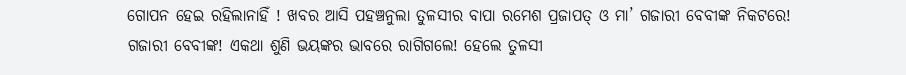ଗୋପନ ହେଇ ରହିଲାନାହିଁ ! ଖବର ଆସି ପହଞ୍ଚନୁଲା ତୁଳସୀର ବାପା ରମେଶ ପ୍ରଜାପତ୍ ଓ ମା’ ଗଜାରୀ ବେବୀଙ୍କ ନିକଟରେ! ଗଜାରୀ ବେବୀଙ୍କ! ଏକଥା ଶୁଣି ଭୟଙ୍କର ଭାବରେ ରାଗିଗଲେ! ହେଲେ ତୁଳସୀ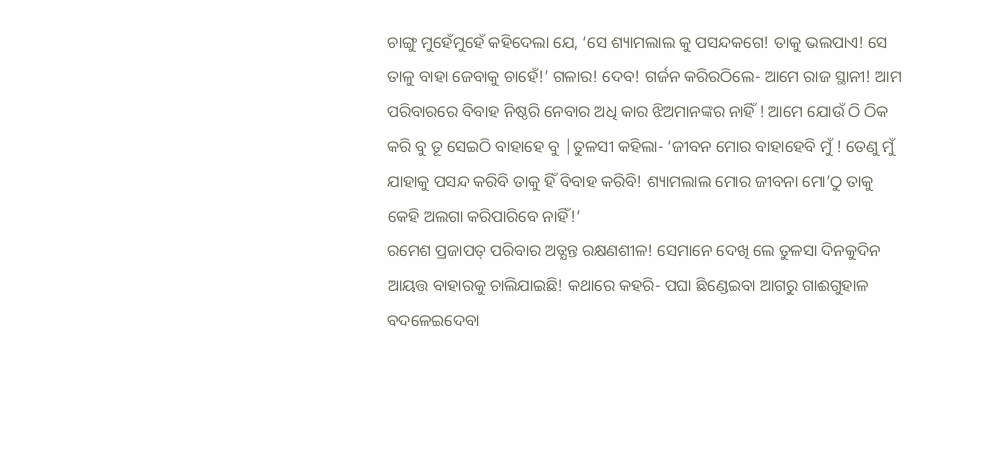ଚାଙ୍ଗୁ ମୁହେଁମୁହେଁ କହିଦେଲା ଯେ, ‘ସେ ଶ୍ୟାମଲାଲ କୁ ପସନ୍ଦକଗେ! ତାକୁ ଭଲପାଏ! ସେ ତାଳୁ ବାହା ଜେବାକୁ ଚାହେଁ!’ ଗଳାର! ଦେବ! ଗର୍ଜନ କରିରଠିଲେ- ଆମେ ରାଜ ସ୍ଥାନୀ! ଆମ ପରିବାରରେ ବିବାହ ନିଷ୍ଠରି ନେବାର ଅଧି କାର ଝିଅମାନଙ୍କର ନାହିଁ ! ଆମେ ଯୋଉଁ ଠି ଠିକ କରି ବୁ ତୂ ସେଇଠି ବାହାହେ ବୁ |ତୁଳସୀ କହିଲା- ‘ଜୀବନ ମୋର ବାହାହେବି ମୁଁ ! ତେଣୁ ମୁଁ ଯାହାକୁ ପସନ୍ଦ କରିବି ତାକୁ ହିଁ ବିବାହ କରିବି! ଶ୍ୟାମଲାଲ ମୋର ଜୀବନା ମୋ’ଠୁ ତାକୁ କେହି ଅଲଗା କରିପାରିବେ ନାହିଁ!’
ରମେଶ ପ୍ରଜାପତ୍ ପରିବାର ଅତ୍ଯନ୍ତ ରକ୍ଷଣଶୀଳ! ସେମାନେ ଦେଖି ଲେ ତୁଳସା ଦିନକୁଦିନ ଆୟତ୍ତ ବାହାରକୁ ଚାଲିଯାଇଛି! କଥାରେ କହରି- ପଘା ଛିଣ୍ଡେଇବା ଆଗରୁ ଗାଈଗୁହାଳ ବଦଳେଇଦେବା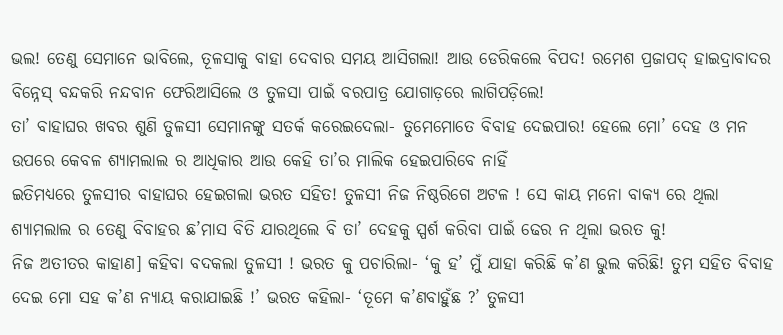ଭଲ! ତେଣୁ ସେମାନେ ଭାବିଲେ, ତୂଳସାକୁ ବାହା ଦେବାର ସମୟ ଆସିଗଲା! ଆଉ ଡେରିକଲେ ବିପଦ! ରମେଶ ପ୍ରଜାପଦ୍ ହାଇଦ୍ରାବାଦର ବିନ୍ନେସ୍ ବନ୍ଦକରି ନନ୍ଦବାନ ଫେରିଆସିଲେ ଓ ତୁଳସା ପାଇଁ ବରପାତ୍ର ଯୋଗାଡ଼ରେ ଲାଗିପଡ଼ିଲେ!
ତା’ ବାହାଘର ଖବର ଶୁଣି ତୁଳସୀ ସେମାନଙ୍କୁ ସତର୍କ କରେଇଦେଲା- ତୁମେମୋତେ ବିବାହ ଦେଇପାର! ହେଲେ ମୋ’ ଦେହ ଓ ମନ ଉପରେ କେବଳ ଶ୍ୟାମଲାଲ ର ଆଧିକାର ଆଉ କେହି ତା’ର ମାଲିକ ହେଇପାରିବେ ନାହିଁ
ଇତିମଧ୍ୟରେ ତୁଳସୀର ବାହାଘର ହେଇଗଲା ଭରତ ସହିତ! ତୁଳସୀ ନିଜ ନିଷ୍ଠରିଗେ ଅଟଳ ! ସେ କାୟ ମନୋ ବାକ୍ୟ ରେ ଥିଲା ଶ୍ୟାମଲାଲ ର ତେଣୁ ବିବାହର ଛ’ମାସ ବିତି ଯାରଥିଲେ ବି ତା’ ଦେହକୁ ସ୍ପର୍ଶ କରିବା ପାଇଁ ଢେର ନ ଥିଲା ଭରତ କୁ!
ନିଜ ଅତୀତର କାହାଣ] କହିବା ବଦକଲା ତୁଳସୀ ! ଭରତ କୁ ପଚାରିଲା- ‘କୁ ହ’ ମୁଁ ଯାହା କରିଛି କ’ଣ ଭୁଲ କରିଛି! ତୁମ ସହିତ ବିବାହ ଦେଇ ମୋ ସହ କ’ଣ ନ୍ୟାୟ କରାଯାଇଛି !’ ଭରତ କହିଲା- ‘ତୂମେ କ’ଣବାହୁଁଛ ?’ ତୁଳସୀ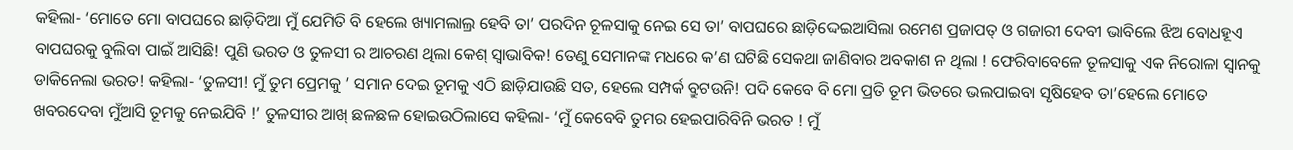କହିଲା- ‘ମୋତେ ମୋ ବାପଘରେ ଛାଡ଼ିଦିଆ ମୁଁ ଯେମିତି ବି ହେଲେ ଖ୍ୟାମଲାଲ୍ର ହେବି ତା’ ପରଦିନ ଚୂଳସାକୁ ନେଇ ସେ ତା’ ବାପଘରେ ଛାଡ଼ିଦ୍ଦେଇଆସିଲା ରମେଶ ପ୍ରଜାପତ୍ ଓ ଗଜାରୀ ଦେବୀ ଭାବିଲେ ଝିଅ ବୋଧହୂଏ ବାପଘରକୁ ବୁଲିବା ପାଇଁ ଆସିଛି! ପୁଣି ଭରତ ଓ ତୁଳସୀ ର ଆଚରଣ ଥିଲା କେଶ୍ ସ୍ୱାଭାବିକ! ତେଣୁ ସେମାନଙ୍କ ମଧରେ କ’ଣ ଘଟିଛି ସେକଥା ଜାଣିବାର ଅବକାଶ ନ ଥିଲା ! ଫେରିବାବେଳେ ତୂଳସାକୁ ଏକ ନିରୋଳା ସ୍ୱାନକୁ ଡାକିନେଲା ଭରତ! କହିଲା- ‘ତୁଳସୀ! ମୁଁ ତୁମ ପ୍ରେମକୁ ’ ସମାନ ଦେଇ ତୂମକୁ ଏଠି ଛାଡ଼ିଯାଉଛି ସତ, ହେଲେ ସମ୍ପର୍କ ବ୍ରୁଟଉନି! ପଦି କେବେ ବି ମୋ ପ୍ରତି ତୂମ ଭିତରେ ଭଲପାଇବା ସୃଷିହେବ ତା’ହେଲେ ମୋତେ ଖବରଦେବା ମୁଁଆସି ତୂମକୁ ନେଇଯିବି !’ ତୁଳସୀର ଆଖ୍ ଛଳଛଳ ହୋଇଉଠିଲାସେ କହିଲା- ‘ମୁଁ କେବେବି ତୁମର ହେଇପାରିବିନି ଭରତ ! ମୁଁ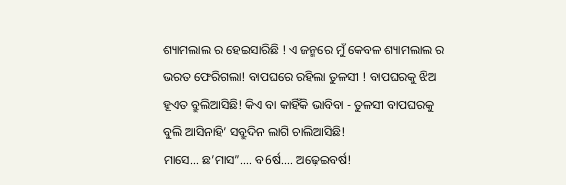ଶ୍ୟାମଲାଲ ର ହେଇସାରିଛି ! ଏ ଜନ୍ମରେ ମୁଁ କେବଳ ଶ୍ୟାମଲାଲ ର ଭରତ ଫେରିଗଲା! ବାପଘରେ ରହିଲା ତୁଳସୀ ! ବାପଘରକୁ ଝିଅ ହୂଏତ ବ୍ରୁଲିଆସିଛି! କିଏ ବା କାହିଁକି ଭାବିବା - ତୁଳସୀ ବାପଘରକୁ ବୁଲି ଆସିନାହି’ ସବ୍ରୁଦିନ ଲାଗି ଚାଲିଆସିଛି!
ମାସେ… ଛ’ମାସ”…. ବ6ର୍ଷ…. ଅଢ଼େଇବର୍ଷ!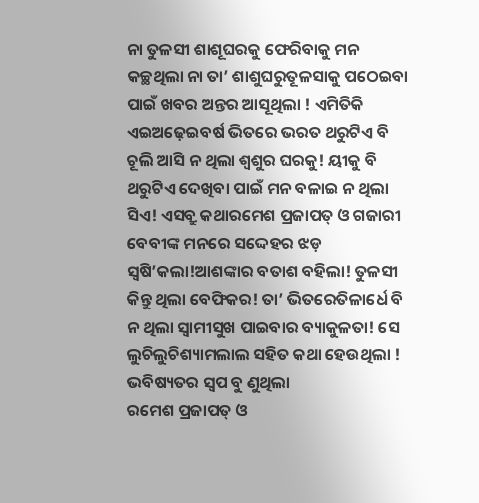ନା ତୁଳସୀ ଶାଶୂଘରକୁ ଫେରିବାକୁ ମନ କଚ୍ଛଥିଲା ନା ତା’ ଶାଶୁଘରୁତୂଳସାକୁ ପଠେଇବା ପାଇଁ ଖବର ଅନ୍ତର ଆସୂଥିଲା ! ଏମିତିକି ଏଇଅଢ଼େଇବର୍ଷ ଭିତରେ ଭରତ ଥରୁଟିଏ ବି ଚୂଲି ଆସି ନ ଥିଲା ଶ୍ଵଶୁର ଘରକୁ! ୟୀକୁ ବି ଥରୁଟିଏ ଦେଖିବା ପାଇଁ ମନ ବଳାଇ ନ ଥିଲା ସିଏ! ଏସବ୍ରୁ କଥାରମେଶ ପ୍ରଜାପତ୍ ଓ ଗଜାରୀ ବେବୀଙ୍କ ମନରେ ସଦ୍ଦେହର ଝଡ଼ ସ୍ଵଷି’କଲା!ଆଶଙ୍କାର ବତାଶ ବହିଲା! ତୁଳସୀ କିନ୍ତୁ ଥିଲା ବେଫିକର! ତା’ ଭିତରେତିଳାର୍ଧେ ବି ନ ଥିଲା ସ୍ୱାମୀସୁଖ ପାଇବାର ବ୍ୟାକୁଳତା! ସେ ଲୁଚିଲୁଚିଶ୍ୟାମଲାଲ ସହିତ କଥା ହେଉଥିଲା ! ଭବିଷ୍ୟତର ସ୍ଵପ ବୁ ଣୁଥିଲା
ରମେଶ ପ୍ରଜାପତ୍ ଓ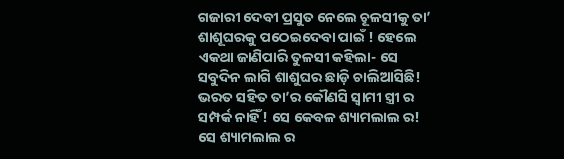ଗଜାରୀ ଦେବୀ ପ୍ରସୁତ ନେଲେ ଚୂଳସୀକୁ ତା’ ଶାଶୂଘରକୁ ପଠେଇଦେବା ପାଇଁ ! ହେଲେ ଏକଥା ଜାଣିପାରି ତୁଳସୀ କହିଲା- ସେ ସବୁଦିନ ଲାଗି ଶାଶୁଘର ଛାଡ଼ି ଚାଲିଆସିଛି! ଭରତ ସହିତ ତା’ର କୌଣସି ସ୍ୱାମୀ ସ୍ତ୍ରୀ ର ସମ୍ପର୍କ ନାହିଁ! ସେ କେବଳ ଶ୍ୟାମଲାଲ ର! ସେ ଶ୍ୟାମଲାଲ ର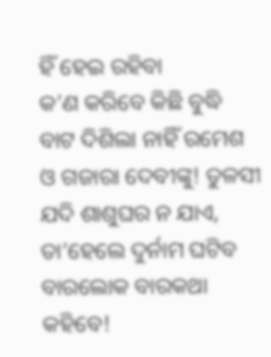ହିଁ ହେଇ ରହିବା
କ’ଣ କରିବେ କିଛି ବୁଦ୍ଧି ବାଟ ଦିଶିଲା ନାହିଁ ରମେଶ ଓ ଗଜାରା ଦେବୀଙ୍କୁ! ତୁଳସୀ ଯଦି ଶାଶୁଘର ନ ଯାଏ, ତା’ହେଲେ ଦୁର୍ନାମ ଘଟିବ ବାରଲୋକ ବାରକଥା କହିବେ!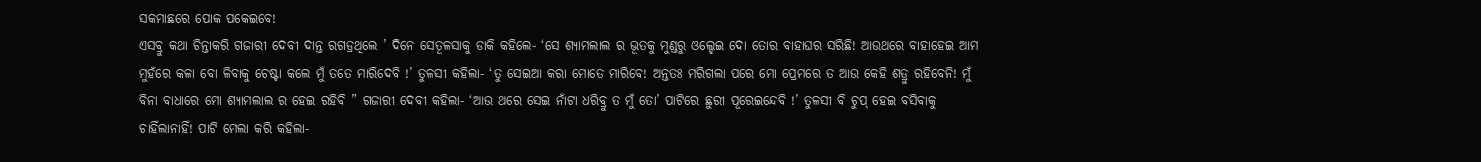ସକମାଛରେ ପୋକ ପକେଇବେ!
ଏସବ୍ରୁ କଥା ଚିନ୍ତାକରି ଗଜାରୀ ଦେବୀ ଦାନ୍ତ ରଗଡ୍ରଥିଲେ ’ ଦିନେ ସେତୂଳସାକୁ ଡାକି କହିଲେ- ‘ସେ ଶ୍ୟାମଲାଲ ର ଭୂତକୁ ମୁଣ୍ଡରୁ ଓଲ୍ହେଇ ଦୋ ତୋର ବାହାଘର ସରିଛି! ଆଉଥରେ ବାହାହେଇ ଆମ ମୁହଁରେ କଳା ବୋ ଳିବାକୁ ଚେଷ୍ଟା କଲେ ମୁଁ ତତେ ମାରିଦେବି !’ ତୁଳସୀ କହିଲା- ‘ତୁ ସେଇଆ କରା ମୋତେ ମାରିବେ! ଅନ୍ତତଃ ମରିଗଲା ପରେ ମୋ ପ୍ରେମରେ ତ ଆଉ କେହି ଶତ୍ରୁ ରହିବେନି! ମୁଁ ବିନା ବାଧାରେ ମୋ ଶ୍ୟାମଲାଲ ର ହେଇ ରହିବି ” ଗଜାରୀ ଦେବୀ କହିଲା- ‘ଆଉ ଥରେ ସେଇ ନାଁଟା ଧରିବ୍ରୁ ତ ମୁଁ ତୋ’ ପାଟିରେ ଛୁରୀ ପୂରେଇନ୍ଦେବି !’ ତୁଳସୀ ବି ଚୁପ୍ ହେଇ ବସିବାକୁ ଚାହିଁଲାନାହିଁ! ପାଟି ମେଲା କରି କହିଲା-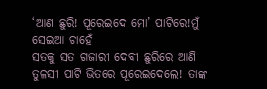‘ଆଣ ଛୁରି! ପୂରେଇଦେ ମୋ’ ପାଟିରେ!ମୁଁ ସେଇଆ ଚାହେଁ
ସତକୁ ସତ ଗଜାରୀ ଦେବୀ ଛୁରିରେ ଆଣି ତୁଳସୀ ପାଟି ଭିତରେ ପୂରେଇଦେଲେ! ତାଙ୍କ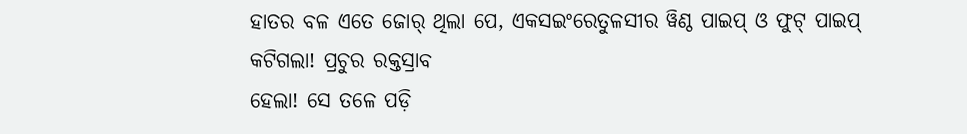ହାତର ବଳ ଏତେ ଜୋର୍ ଥିଲା ପେ, ଏକସଇଂରେତୁଳସୀର ୱିଣ୍ଠ ପାଇପ୍ ଓ ଫୁଟ୍ ପାଇପ୍ କଟିଗଲା! ପ୍ରଚୁର ରକ୍ତସ୍ରାବ
ହେଲା! ସେ ତଳେ ପଡ଼ି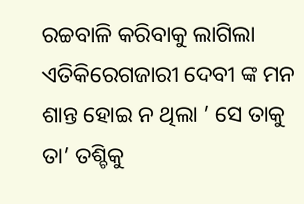ରଚ୍ଚବାଳି କରିବାକୁ ଲାଗିଲା ଏତିକିରେଗଜାରୀ ଦେବୀ ଙ୍କ ମନ ଶାନ୍ତ ହୋଇ ନ ଥିଲା ’ ସେ ତାକୁ ତା’ ତଶ୍ଚିକୁ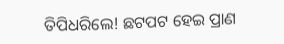ତିପିଧରିଲେ! ଛଟପଟ ହେଇ ପ୍ରାଣ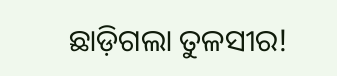ଛାଡ଼ିଗଲା ତୁଳସୀର!